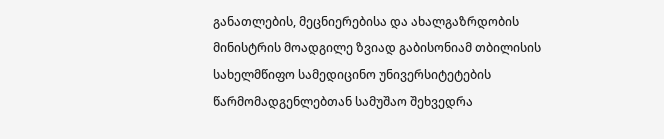განათლების, მეცნიერებისა და ახალგაზრდობის მინისტრის მოადგილე ზვიად გაბისონიამ თბილისის სახელმწიფო სამედიცინო უნივერსიტეტების წარმომადგენლებთან სამუშაო შეხვედრა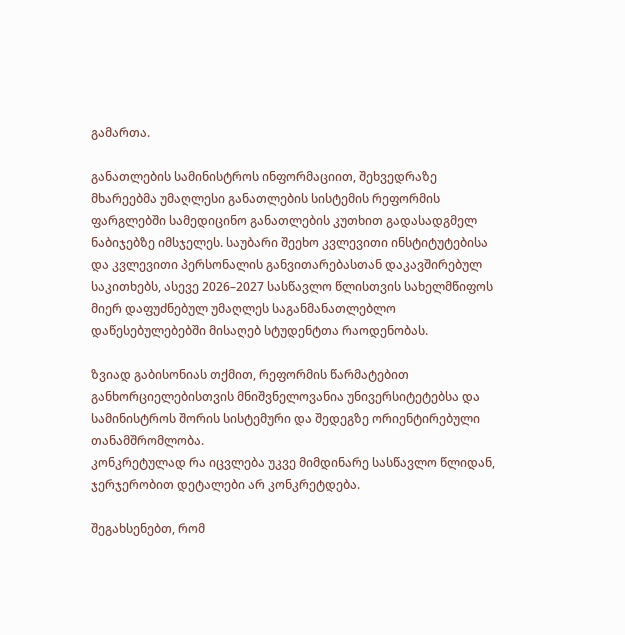გამართა.

განათლების სამინისტროს ინფორმაციით, შეხვედრაზე მხარეებმა უმაღლესი განათლების სისტემის რეფორმის ფარგლებში სამედიცინო განათლების კუთხით გადასადგმელ ნაბიჯებზე იმსჯელეს. საუბარი შეეხო კვლევითი ინსტიტუტებისა და კვლევითი პერსონალის განვითარებასთან დაკავშირებულ საკითხებს, ასევე 2026–2027 სასწავლო წლისთვის სახელმწიფოს მიერ დაფუძნებულ უმაღლეს საგანმანათლებლო დაწესებულებებში მისაღებ სტუდენტთა რაოდენობას.

ზვიად გაბისონიას თქმით, რეფორმის წარმატებით განხორციელებისთვის მნიშვნელოვანია უნივერსიტეტებსა და სამინისტროს შორის სისტემური და შედეგზე ორიენტირებული თანამშრომლობა.
კონკრეტულად რა იცვლება უკვე მიმდინარე სასწავლო წლიდან, ჯერჯერობით დეტალები არ კონკრეტდება.

შეგახსენებთ, რომ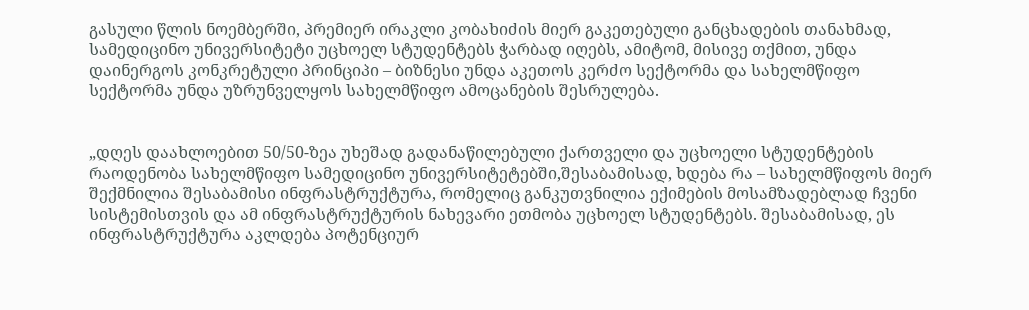გასული წლის ნოემბერში, პრემიერ ირაკლი კობახიძის მიერ გაკეთებული განცხადების თანახმად, სამედიცინო უნივერსიტეტი უცხოელ სტუდენტებს ჭარბად იღებს, ამიტომ, მისივე თქმით, უნდა დაინერგოს კონკრეტული პრინციპი – ბიზნესი უნდა აკეთოს კერძო სექტორმა და სახელმწიფო სექტორმა უნდა უზრუნველყოს სახელმწიფო ამოცანების შესრულება.


„დღეს დაახლოებით 50/50-ზეა უხეშად გადანაწილებული ქართველი და უცხოელი სტუდენტების რაოდენობა სახელმწიფო სამედიცინო უნივერსიტეტებში,შესაბამისად, ხდება რა – სახელმწიფოს მიერ შექმნილია შესაბამისი ინფრასტრუქტურა, რომელიც განკუთვნილია ექიმების მოსამზადებლად ჩვენი სისტემისთვის და ამ ინფრასტრუქტურის ნახევარი ეთმობა უცხოელ სტუდენტებს. შესაბამისად, ეს ინფრასტრუქტურა აკლდება პოტენციურ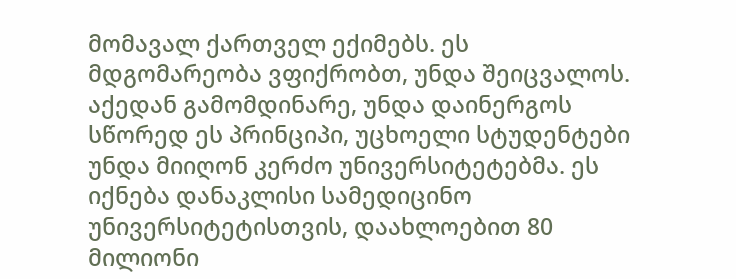მომავალ ქართველ ექიმებს. ეს მდგომარეობა ვფიქრობთ, უნდა შეიცვალოს. აქედან გამომდინარე, უნდა დაინერგოს სწორედ ეს პრინციპი, უცხოელი სტუდენტები უნდა მიიღონ კერძო უნივერსიტეტებმა. ეს იქნება დანაკლისი სამედიცინო უნივერსიტეტისთვის, დაახლოებით 80 მილიონი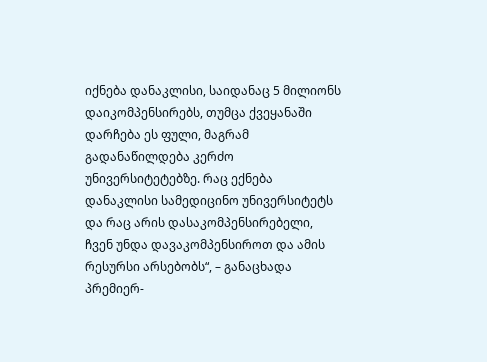იქნება დანაკლისი, საიდანაც 5 მილიონს დაიკომპენსირებს, თუმცა ქვეყანაში დარჩება ეს ფული, მაგრამ გადანაწილდება კერძო უნივერსიტეტებზე. რაც ექნება დანაკლისი სამედიცინო უნივერსიტეტს და რაც არის დასაკომპენსირებელი, ჩვენ უნდა დავაკომპენსიროთ და ამის რესურსი არსებობს“, – განაცხადა პრემიერ-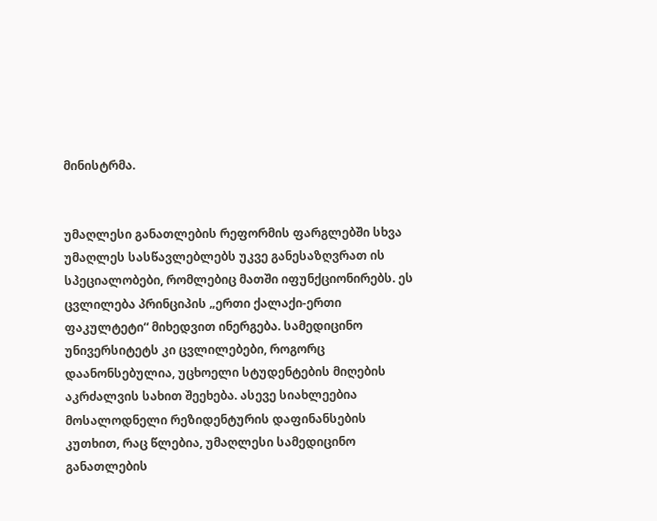მინისტრმა.


უმაღლესი განათლების რეფორმის ფარგლებში სხვა უმაღლეს სასწავლებლებს უკვე განესაზღვრათ ის სპეციალობები, რომლებიც მათში იფუნქციონირებს. ეს ცვლილება პრინციპის „ერთი ქალაქი-ერთი ფაკულტეტი“ მიხედვით ინერგება. სამედიცინო უნივერსიტეტს კი ცვლილებები, როგორც დაანონსებულია, უცხოელი სტუდენტების მიღების აკრძალვის სახით შეეხება. ასევე სიახლეებია მოსალოდნელი რეზიდენტურის დაფინანსების კუთხით, რაც წლებია, უმაღლესი სამედიცინო განათლების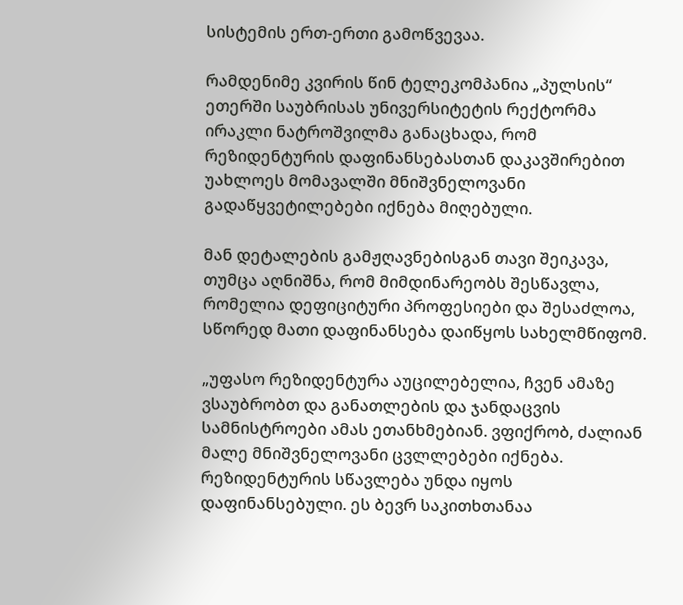სისტემის ერთ-ერთი გამოწვევაა.

რამდენიმე კვირის წინ ტელეკომპანია „პულსის“ ეთერში საუბრისას უნივერსიტეტის რექტორმა ირაკლი ნატროშვილმა განაცხადა, რომ რეზიდენტურის დაფინანსებასთან დაკავშირებით უახლოეს მომავალში მნიშვნელოვანი გადაწყვეტილებები იქნება მიღებული.

მან დეტალების გამჟღავნებისგან თავი შეიკავა, თუმცა აღნიშნა, რომ მიმდინარეობს შესწავლა, რომელია დეფიციტური პროფესიები და შესაძლოა, სწორედ მათი დაფინანსება დაიწყოს სახელმწიფომ.

„უფასო რეზიდენტურა აუცილებელია, ჩვენ ამაზე ვსაუბრობთ და განათლების და ჯანდაცვის სამნისტროები ამას ეთანხმებიან. ვფიქრობ, ძალიან მალე მნიშვნელოვანი ცვლლებები იქნება. რეზიდენტურის სწავლება უნდა იყოს დაფინანსებული. ეს ბევრ საკითხთანაა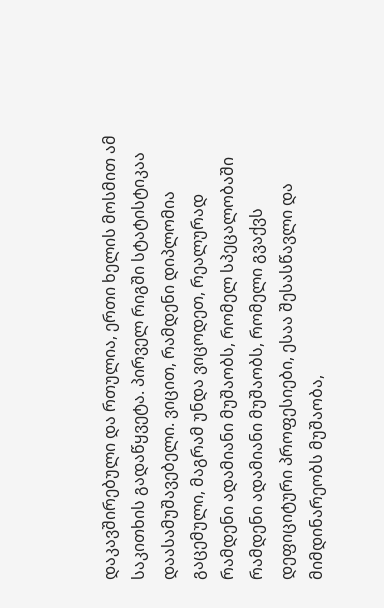დაკავშირებული და რთულია, ერთი ხელის მოსმით ამ საკითხის გადაწყვეტა. პირველ რიგში სტატისტიკაა დაასამუშავებელი. ვიცით, რამდენი დიპლომია გაცემული, მაგრამ უნდა ვიცოდეთ, რეალურად რამდენი ადამიანი მუშაობს, რომელ სპეცალობაში რამდენი ადამიანი მუშაობს, რომელი გვაქვს დეფიციტური პროფესიები, ესაა შესასწავლი და მიმდინარეობს მუშაობა,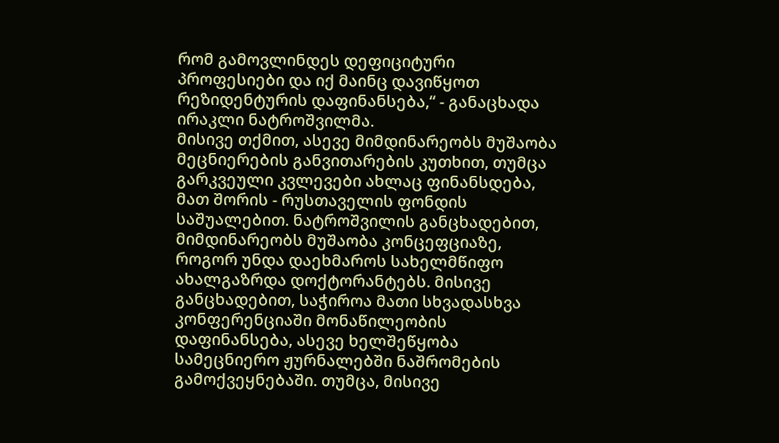რომ გამოვლინდეს დეფიციტური პროფესიები და იქ მაინც დავიწყოთ რეზიდენტურის დაფინანსება,“ - განაცხადა ირაკლი ნატროშვილმა.
მისივე თქმით, ასევე მიმდინარეობს მუშაობა მეცნიერების განვითარების კუთხით, თუმცა გარკვეული კვლევები ახლაც ფინანსდება, მათ შორის - რუსთაველის ფონდის საშუალებით. ნატროშვილის განცხადებით, მიმდინარეობს მუშაობა კონცეფციაზე, როგორ უნდა დაეხმაროს სახელმწიფო ახალგაზრდა დოქტორანტებს. მისივე განცხადებით, საჭიროა მათი სხვადასხვა კონფერენციაში მონაწილეობის დაფინანსება, ასევე ხელშეწყობა სამეცნიერო ჟურნალებში ნაშრომების გამოქვეყნებაში. თუმცა, მისივე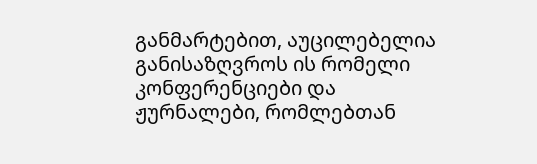განმარტებით, აუცილებელია განისაზღვროს ის რომელი კონფერენციები და ჟურნალები, რომლებთან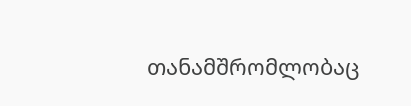თანამშრომლობაც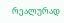რეალურად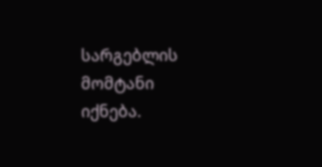სარგებლის მომტანი იქნება.